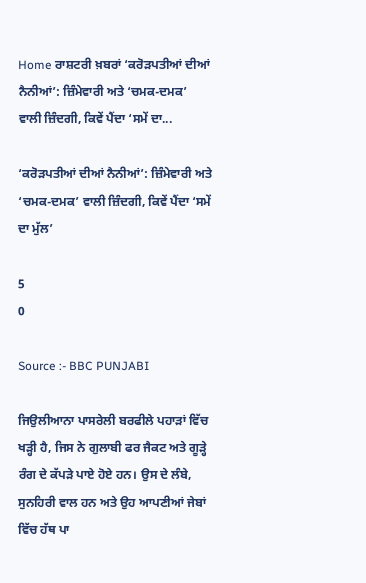Home ਰਾਸ਼ਟਰੀ ਖ਼ਬਰਾਂ ‘ਕਰੋੜਪਤੀਆਂ ਦੀਆਂ ਨੈਨੀਆਂ’: ਜ਼ਿੰਮੇਵਾਰੀ ਅਤੇ ‘ਚਮਕ-ਦਮਕ’ ਵਾਲੀ ਜ਼ਿੰਦਗੀ, ਕਿਵੇਂ ਪੈਂਦਾ ‘ਸਮੇਂ ਦਾ...

‘ਕਰੋੜਪਤੀਆਂ ਦੀਆਂ ਨੈਨੀਆਂ’: ਜ਼ਿੰਮੇਵਾਰੀ ਅਤੇ ‘ਚਮਕ-ਦਮਕ’ ਵਾਲੀ ਜ਼ਿੰਦਗੀ, ਕਿਵੇਂ ਪੈਂਦਾ ‘ਸਮੇਂ ਦਾ ਮੁੱਲ’

5
0

Source :- BBC PUNJABI

ਜਿਉਲੀਆਨਾ ਪਾਸਰੇਲੀ ਬਰਫੀਲੇ ਪਹਾੜਾਂ ਵਿੱਚ ਖੜ੍ਹੀ ਹੈ, ਜਿਸ ਨੇ ਗੁਲਾਬੀ ਫਰ ਜੈਕਟ ਅਤੇ ਗੂੜ੍ਹੇ ਰੰਗ ਦੇ ਕੱਪੜੇ ਪਾਏ ਹੋਏ ਹਨ। ਉਸ ਦੇ ਲੰਬੇ, ਸੁਨਹਿਰੀ ਵਾਲ ਹਨ ਅਤੇ ਉਹ ਆਪਣੀਆਂ ਜੇਬਾਂ ਵਿੱਚ ਹੱਥ ਪਾ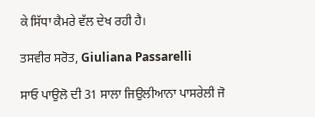ਕੇ ਸਿੱਧਾ ਕੈਮਰੇ ਵੱਲ ਦੇਖ ਰਹੀ ਹੈ।

ਤਸਵੀਰ ਸਰੋਤ, Giuliana Passarelli

ਸਾਓ ਪਾਉਲੋ ਦੀ 31 ਸਾਲਾ ਜਿਉਲੀਆਨਾ ਪਾਸਰੇਲੀ ਜੋ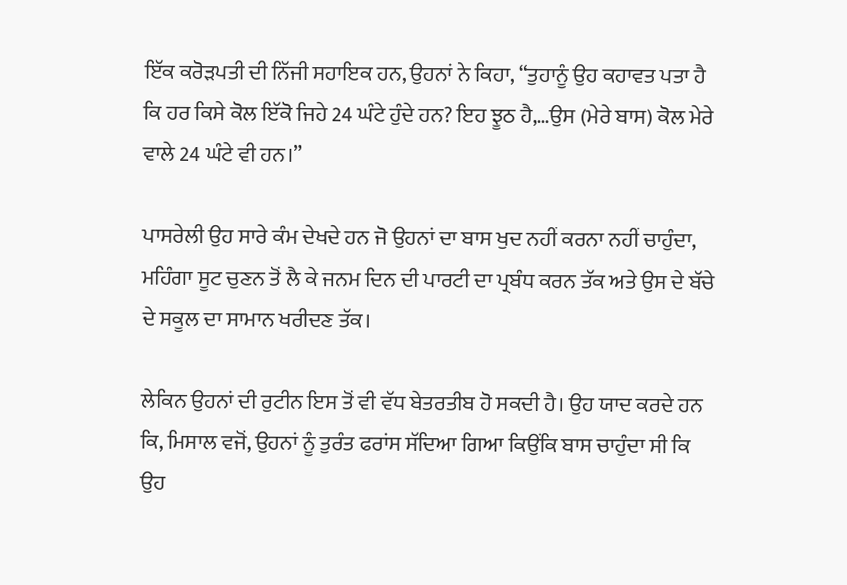ਇੱਕ ਕਰੋੜਪਤੀ ਦੀ ਨਿੱਜੀ ਸਹਾਇਕ ਹਨ, ਉਹਨਾਂ ਨੇ ਕਿਹਾ, “ਤੁਹਾਨੂੰ ਉਹ ਕਹਾਵਤ ਪਤਾ ਹੈ ਕਿ ਹਰ ਕਿਸੇ ਕੋਲ ਇੱਕੋ ਜਿਹੇ 24 ਘੰਟੇ ਹੁੰਦੇ ਹਨ? ਇਹ ਝੂਠ ਹੈ,…ਉਸ (ਮੇਰੇ ਬਾਸ) ਕੋਲ ਮੇਰੇ ਵਾਲੇ 24 ਘੰਟੇ ਵੀ ਹਨ।”

ਪਾਸਰੇਲੀ ਉਹ ਸਾਰੇ ਕੰਮ ਦੇਖਦੇ ਹਨ ਜੋ ਉਹਨਾਂ ਦਾ ਬਾਸ ਖੁਦ ਨਹੀਂ ਕਰਨਾ ਨਹੀਂ ਚਾਹੁੰਦਾ, ਮਹਿੰਗਾ ਸੂਟ ਚੁਣਨ ਤੋਂ ਲੈ ਕੇ ਜਨਮ ਦਿਨ ਦੀ ਪਾਰਟੀ ਦਾ ਪ੍ਰਬੰਧ ਕਰਨ ਤੱਕ ਅਤੇ ਉਸ ਦੇ ਬੱਚੇ ਦੇ ਸਕੂਲ ਦਾ ਸਾਮਾਨ ਖਰੀਦਣ ਤੱਕ।

ਲੇਕਿਨ ਉਹਨਾਂ ਦੀ ਰੁਟੀਨ ਇਸ ਤੋਂ ਵੀ ਵੱਧ ਬੇਤਰਤੀਬ ਹੋ ਸਕਦੀ ਹੈ। ਉਹ ਯਾਦ ਕਰਦੇ ਹਨ ਕਿ, ਮਿਸਾਲ ਵਜੋਂ, ਉਹਨਾਂ ਨੂੰ ਤੁਰੰਤ ਫਰਾਂਸ ਸੱਦਿਆ ਗਿਆ ਕਿਉਂਕਿ ਬਾਸ ਚਾਹੁੰਦਾ ਸੀ ਕਿ ਉਹ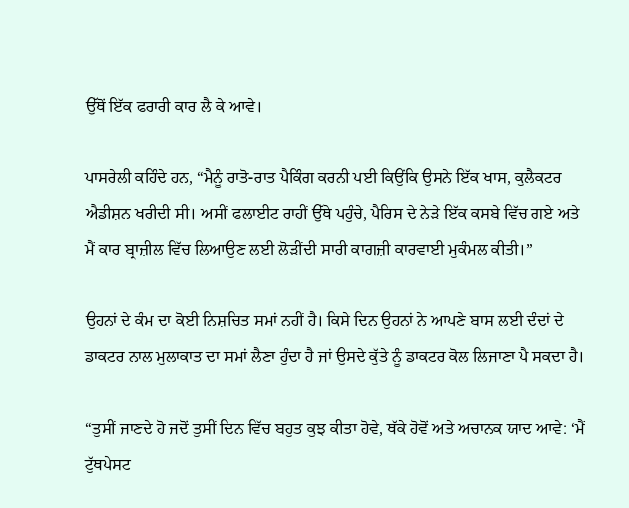ਉੱਥੋਂ ਇੱਕ ਫਰਾਰੀ ਕਾਰ ਲੈ ਕੇ ਆਵੇ।

ਪਾਸਰੇਲੀ ਕਹਿੰਦੇ ਹਨ, “ਮੈਨੂੰ ਰਾਤੋ-ਰਾਤ ਪੈਕਿੰਗ ਕਰਨੀ ਪਈ ਕਿਉਂਕਿ ਉਸਨੇ ਇੱਕ ਖਾਸ, ਕੁਲੈਕਟਰ ਐਡੀਸ਼ਨ ਖਰੀਦੀ ਸੀ। ਅਸੀਂ ਫਲਾਈਟ ਰਾਹੀਂ ਉੱਥੇ ਪਹੁੰਚੇ, ਪੈਰਿਸ ਦੇ ਨੇੜੇ ਇੱਕ ਕਸਬੇ ਵਿੱਚ ਗਏ ਅਤੇ ਮੈਂ ਕਾਰ ਬ੍ਰਾਜ਼ੀਲ ਵਿੱਚ ਲਿਆਉਣ ਲਈ ਲੋੜੀਂਦੀ ਸਾਰੀ ਕਾਗਜ਼ੀ ਕਾਰਵਾਈ ਮੁਕੰਮਲ ਕੀਤੀ।”

ਉਹਨਾਂ ਦੇ ਕੰਮ ਦਾ ਕੋਈ ਨਿਸ਼ਚਿਤ ਸਮਾਂ ਨਹੀਂ ਹੈ। ਕਿਸੇ ਦਿਨ ਉਹਨਾਂ ਨੇ ਆਪਣੇ ਬਾਸ ਲਈ ਦੰਦਾਂ ਦੇ ਡਾਕਟਰ ਨਾਲ ਮੁਲਾਕਾਤ ਦਾ ਸਮਾਂ ਲੈਣਾ ਹੁੰਦਾ ਹੈ ਜਾਂ ਉਸਦੇ ਕੁੱਤੇ ਨੂੰ ਡਾਕਟਰ ਕੋਲ ਲਿਜਾਣਾ ਪੈ ਸਕਦਾ ਹੈ।

“ਤੁਸੀਂ ਜਾਣਦੇ ਹੋ ਜਦੋਂ ਤੁਸੀਂ ਦਿਨ ਵਿੱਚ ਬਹੁਤ ਕੁਝ ਕੀਤਾ ਹੋਵੇ, ਥੱਕੇ ਹੋਵੋਂ ਅਤੇ ਅਚਾਨਕ ਯਾਦ ਆਵੇ: ‘ਮੈਂ ਟੁੱਥਪੇਸਟ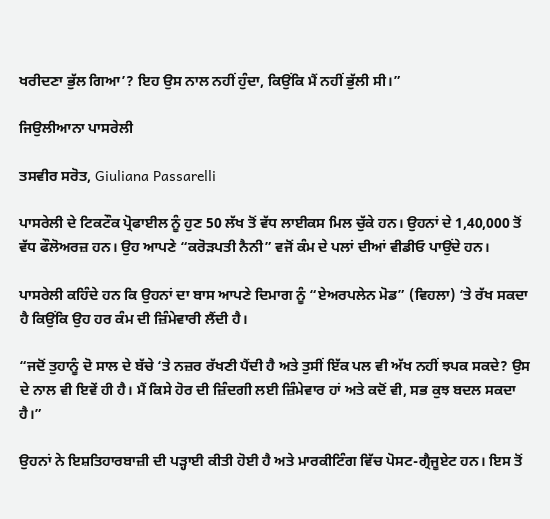ਖਰੀਦਣਾ ਭੁੱਲ ਗਿਆ’? ਇਹ ਉਸ ਨਾਲ ਨਹੀਂ ਹੁੰਦਾ, ਕਿਉਂਕਿ ਮੈਂ ਨਹੀਂ ਭੁੱਲੀ ਸੀ।”

ਜਿਉਲੀਆਨਾ ਪਾਸਰੇਲੀ

ਤਸਵੀਰ ਸਰੋਤ, Giuliana Passarelli

ਪਾਸਰੇਲੀ ਦੇ ਟਿਕਟੌਕ ਪ੍ਰੋਫਾਈਲ ਨੂੰ ਹੁਣ 50 ਲੱਖ ਤੋਂ ਵੱਧ ਲਾਈਕਸ ਮਿਲ ਚੁੱਕੇ ਹਨ। ਉਹਨਾਂ ਦੇ 1,40,000 ਤੋਂ ਵੱਧ ਫੌਲੋਅਰਜ਼ ਹਨ। ਉਹ ਆਪਣੇ “ਕਰੋੜਪਤੀ ਨੈਨੀ” ਵਜੋਂ ਕੰਮ ਦੇ ਪਲਾਂ ਦੀਆਂ ਵੀਡੀਓ ਪਾਉਂਦੇ ਹਨ।

ਪਾਸਰੇਲੀ ਕਹਿੰਦੇ ਹਨ ਕਿ ਉਹਨਾਂ ਦਾ ਬਾਸ ਆਪਣੇ ਦਿਮਾਗ ਨੂੰ “ਏਅਰਪਲੇਨ ਮੋਡ” (ਵਿਹਲਾ) ‘ਤੇ ਰੱਖ ਸਕਦਾ ਹੈ ਕਿਉਂਕਿ ਉਹ ਹਰ ਕੰਮ ਦੀ ਜ਼ਿੰਮੇਵਾਰੀ ਲੈਂਦੀ ਹੈ।

“ਜਦੋਂ ਤੁਹਾਨੂੰ ਦੋ ਸਾਲ ਦੇ ਬੱਚੇ ‘ਤੇ ਨਜ਼ਰ ਰੱਖਣੀ ਪੈਂਦੀ ਹੈ ਅਤੇ ਤੁਸੀਂ ਇੱਕ ਪਲ ਵੀ ਅੱਖ ਨਹੀਂ ਝਪਕ ਸਕਦੇ? ਉਸ ਦੇ ਨਾਲ ਵੀ ਇਵੇਂ ਹੀ ਹੈ। ਮੈਂ ਕਿਸੇ ਹੋਰ ਦੀ ਜ਼ਿੰਦਗੀ ਲਈ ਜ਼ਿੰਮੇਵਾਰ ਹਾਂ ਅਤੇ ਕਦੋਂ ਵੀ, ਸਭ ਕੁਝ ਬਦਲ ਸਕਦਾ ਹੈ।”

ਉਹਨਾਂ ਨੇ ਇਸ਼ਤਿਹਾਰਬਾਜ਼ੀ ਦੀ ਪੜ੍ਹਾਈ ਕੀਤੀ ਹੋਈ ਹੈ ਅਤੇ ਮਾਰਕੀਟਿੰਗ ਵਿੱਚ ਪੋਸਟ-ਗ੍ਰੈਜੂਏਟ ਹਨ। ਇਸ ਤੋਂ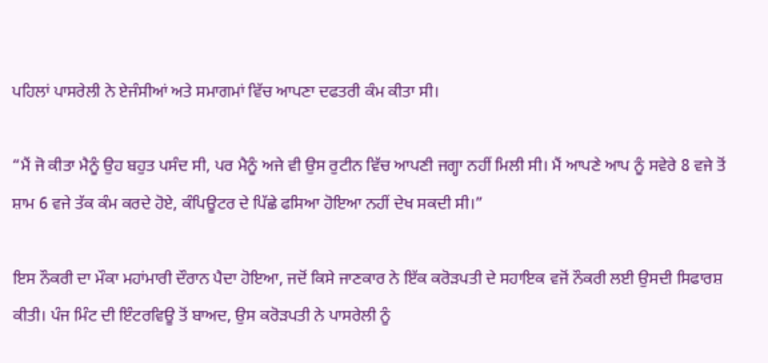ਪਹਿਲਾਂ ਪਾਸਰੇਲੀ ਨੇ ਏਜੰਸੀਆਂ ਅਤੇ ਸਮਾਗਮਾਂ ਵਿੱਚ ਆਪਣਾ ਦਫਤਰੀ ਕੰਮ ਕੀਤਾ ਸੀ।

“ਮੈਂ ਜੋ ਕੀਤਾ ਮੈਨੂੰ ਉਹ ਬਹੁਤ ਪਸੰਦ ਸੀ, ਪਰ ਮੈਨੂੰ ਅਜੇ ਵੀ ਉਸ ਰੁਟੀਨ ਵਿੱਚ ਆਪਣੀ ਜਗ੍ਹਾ ਨਹੀਂ ਮਿਲੀ ਸੀ। ਮੈਂ ਆਪਣੇ ਆਪ ਨੂੰ ਸਵੇਰੇ 8 ਵਜੇ ਤੋਂ ਸ਼ਾਮ 6 ਵਜੇ ਤੱਕ ਕੰਮ ਕਰਦੇ ਹੋਏ, ਕੰਪਿਊਟਰ ਦੇ ਪਿੱਛੇ ਫਸਿਆ ਹੋਇਆ ਨਹੀਂ ਦੇਖ ਸਕਦੀ ਸੀ।”

ਇਸ ਨੌਕਰੀ ਦਾ ਮੌਕਾ ਮਹਾਂਮਾਰੀ ਦੌਰਾਨ ਪੈਦਾ ਹੋਇਆ, ਜਦੋਂ ਕਿਸੇ ਜਾਣਕਾਰ ਨੇ ਇੱਕ ਕਰੋੜਪਤੀ ਦੇ ਸਹਾਇਕ ਵਜੋਂ ਨੌਕਰੀ ਲਈ ਉਸਦੀ ਸਿਫਾਰਸ਼ ਕੀਤੀ। ਪੰਜ ਮਿੰਟ ਦੀ ਇੰਟਰਵਿਊ ਤੋਂ ਬਾਅਦ, ਉਸ ਕਰੋੜਪਤੀ ਨੇ ਪਾਸਰੇਲੀ ਨੂੰ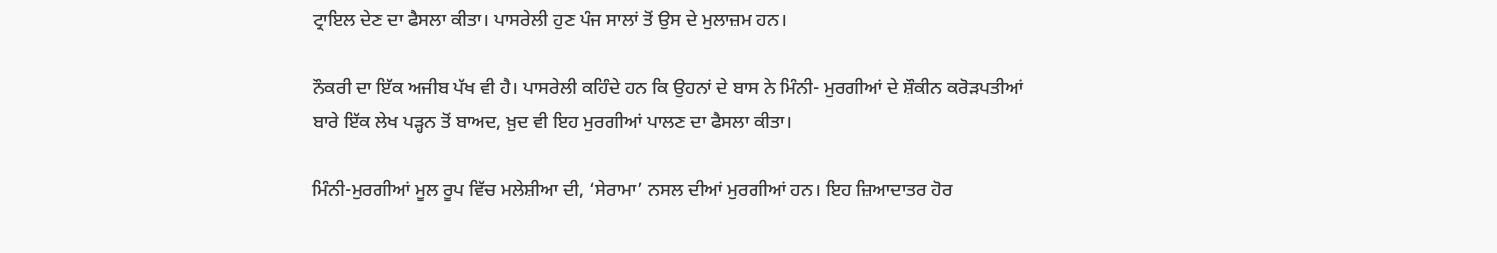ਟ੍ਰਾਇਲ ਦੇਣ ਦਾ ਫੈਸਲਾ ਕੀਤਾ। ਪਾਸਰੇਲੀ ਹੁਣ ਪੰਜ ਸਾਲਾਂ ਤੋਂ ਉਸ ਦੇ ਮੁਲਾਜ਼ਮ ਹਨ।

ਨੌਕਰੀ ਦਾ ਇੱਕ ਅਜੀਬ ਪੱਖ ਵੀ ਹੈ। ਪਾਸਰੇਲੀ ਕਹਿੰਦੇ ਹਨ ਕਿ ਉਹਨਾਂ ਦੇ ਬਾਸ ਨੇ ਮਿੰਨੀ- ਮੁਰਗੀਆਂ ਦੇ ਸ਼ੌਕੀਨ ਕਰੋੜਪਤੀਆਂ ਬਾਰੇ ਇੱਕ ਲੇਖ ਪੜ੍ਹਨ ਤੋਂ ਬਾਅਦ, ਖ਼ੁਦ ਵੀ ਇਹ ਮੁਰਗੀਆਂ ਪਾਲਣ ਦਾ ਫੈਸਲਾ ਕੀਤਾ।

ਮਿੰਨੀ-ਮੁਰਗੀਆਂ ਮੂਲ ਰੂਪ ਵਿੱਚ ਮਲੇਸ਼ੀਆ ਦੀ, ‘ਸੇਰਾਮਾ’ ਨਸਲ ਦੀਆਂ ਮੁਰਗੀਆਂ ਹਨ। ਇਹ ਜ਼ਿਆਦਾਤਰ ਹੋਰ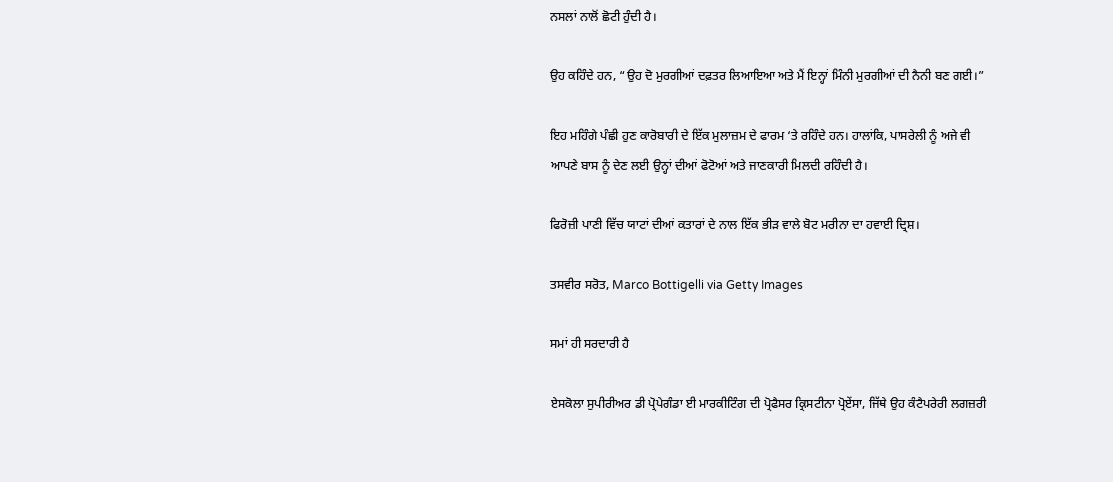ਨਸਲਾਂ ਨਾਲੋਂ ਛੋਟੀ ਹੁੰਦੀ ਹੈ।

ਉਹ ਕਹਿੰਦੇ ਹਨ, “ਉਹ ਦੋ ਮੁਰਗੀਆਂ ਦਫ਼ਤਰ ਲਿਆਇਆ ਅਤੇ ਮੈਂ ਇਨ੍ਹਾਂ ਮਿੰਨੀ ਮੁਰਗੀਆਂ ਦੀ ਨੈਨੀ ਬਣ ਗਈ।”

ਇਹ ਮਹਿੰਗੇ ਪੰਛੀ ਹੁਣ ਕਾਰੋਬਾਰੀ ਦੇ ਇੱਕ ਮੁਲਾਜ਼ਮ ਦੇ ਫਾਰਮ ‘ਤੇ ਰਹਿੰਦੇ ਹਨ। ਹਾਲਾਂਕਿ, ਪਾਸਰੇਲੀ ਨੂੰ ਅਜੇ ਵੀ ਆਪਣੇ ਬਾਸ ਨੂੰ ਦੇਣ ਲਈ ਉਨ੍ਹਾਂ ਦੀਆਂ ਫੋਟੋਆਂ ਅਤੇ ਜਾਣਕਾਰੀ ਮਿਲਦੀ ਰਹਿੰਦੀ ਹੈ।

ਫਿਰੋਜ਼ੀ ਪਾਣੀ ਵਿੱਚ ਯਾਟਾਂ ਦੀਆਂ ਕਤਾਰਾਂ ਦੇ ਨਾਲ ਇੱਕ ਭੀੜ ਵਾਲੇ ਬੋਟ ਮਰੀਨਾ ਦਾ ਹਵਾਈ ਦ੍ਰਿਸ਼।

ਤਸਵੀਰ ਸਰੋਤ, Marco Bottigelli via Getty Images

ਸਮਾਂ ਹੀ ਸਰਦਾਰੀ ਹੈ

ਏਸਕੋਲਾ ਸੁਪੀਰੀਅਰ ਡੀ ਪ੍ਰੋਪੇਗੰਡਾ ਈ ਮਾਰਕੀਟਿੰਗ ਦੀ ਪ੍ਰੋਫੈਸਰ ਕ੍ਰਿਸਟੀਨਾ ਪ੍ਰੋਏਂਸਾ, ਜਿੱਥੇ ਉਹ ਕੰਟੈਪਰੇਰੀ ਲਗਜ਼ਰੀ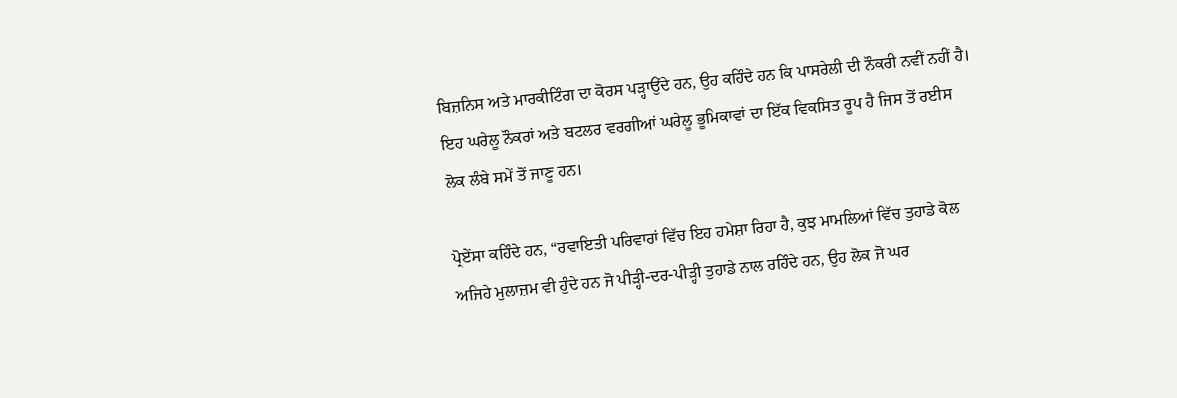ਬਿਜ਼ਨਿਸ ਅਤੇ ਮਾਰਕੀਟਿੰਗ ਦਾ ਕੋਰਸ ਪੜ੍ਹਾਉਂਦੇ ਹਨ, ਉਹ ਕਹਿੰਦੇ ਹਨ ਕਿ ਪਾਸਰੇਲੀ ਦੀ ਨੌਕਰੀ ਨਵੀਂ ਨਹੀਂ ਹੈ। ਇਹ ਘਰੇਲੂ ਨੌਕਰਾਂ ਅਤੇ ਬਟਲਰ ਵਰਗੀਆਂ ਘਰੇਲੂ ਭੂਮਿਕਾਵਾਂ ਦਾ ਇੱਕ ਵਿਕਸਿਤ ਰੂਪ ਹੈ ਜਿਸ ਤੋਂ ਰਈਸ ਲੋਕ ਲੰਬੇ ਸਮੇਂ ਤੋਂ ਜਾਣੂ ਹਨ।

ਪ੍ਰੋਏਂਸਾ ਕਹਿੰਦੇ ਹਨ, “ਰਵਾਇਤੀ ਪਰਿਵਾਰਾਂ ਵਿੱਚ ਇਹ ਹਮੇਸ਼ਾ ਰਿਹਾ ਹੈ, ਕੁਝ ਮਾਮਲਿਆਂ ਵਿੱਚ ਤੁਹਾਡੇ ਕੋਲ ਅਜਿਹੇ ਮੁਲਾਜ਼ਮ ਵੀ ਹੁੰਦੇ ਹਨ ਜੋ ਪੀੜ੍ਹੀ-ਦਰ-ਪੀੜ੍ਹੀ ਤੁਹਾਡੇ ਨਾਲ ਰਹਿੰਦੇ ਹਨ, ਉਹ ਲੋਕ ਜੋ ਘਰ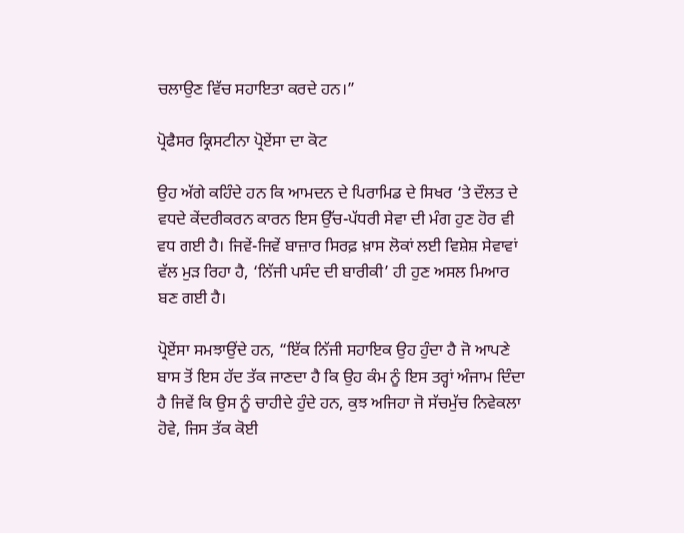ਚਲਾਉਣ ਵਿੱਚ ਸਹਾਇਤਾ ਕਰਦੇ ਹਨ।”

ਪ੍ਰੋਫੈਸਰ ਕ੍ਰਿਸਟੀਨਾ ਪ੍ਰੋਏਂਸਾ ਦਾ ਕੋਟ

ਉਹ ਅੱਗੇ ਕਹਿੰਦੇ ਹਨ ਕਿ ਆਮਦਨ ਦੇ ਪਿਰਾਮਿਡ ਦੇ ਸਿਖਰ ‘ਤੇ ਦੌਲਤ ਦੇ ਵਧਦੇ ਕੇਂਦਰੀਕਰਨ ਕਾਰਨ ਇਸ ਉੱਚ-ਪੱਧਰੀ ਸੇਵਾ ਦੀ ਮੰਗ ਹੁਣ ਹੋਰ ਵੀ ਵਧ ਗਈ ਹੈ। ਜਿਵੇਂ-ਜਿਵੇਂ ਬਾਜ਼ਾਰ ਸਿਰਫ਼ ਖ਼ਾਸ ਲੋਕਾਂ ਲਈ ਵਿਸ਼ੇਸ਼ ਸੇਵਾਵਾਂ ਵੱਲ ਮੁੜ ਰਿਹਾ ਹੈ, ‘ਨਿੱਜੀ ਪਸੰਦ ਦੀ ਬਾਰੀਕੀ’ ਹੀ ਹੁਣ ਅਸਲ ਮਿਆਰ ਬਣ ਗਈ ਹੈ।

ਪ੍ਰੋਏਂਸਾ ਸਮਝਾਉਂਦੇ ਹਨ, “ਇੱਕ ਨਿੱਜੀ ਸਹਾਇਕ ਉਹ ਹੁੰਦਾ ਹੈ ਜੋ ਆਪਣੇ ਬਾਸ ਤੋਂ ਇਸ ਹੱਦ ਤੱਕ ਜਾਣਦਾ ਹੈ ਕਿ ਉਹ ਕੰਮ ਨੂੰ ਇਸ ਤਰ੍ਹਾਂ ਅੰਜਾਮ ਦਿੰਦਾ ਹੈ ਜਿਵੇਂ ਕਿ ਉਸ ਨੂੰ ਚਾਹੀਦੇ ਹੁੰਦੇ ਹਨ, ਕੁਝ ਅਜਿਹਾ ਜੋ ਸੱਚਮੁੱਚ ਨਿਵੇਕਲਾ ਹੋਵੇ, ਜਿਸ ਤੱਕ ਕੋਈ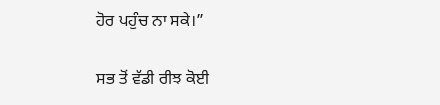ਹੋਰ ਪਹੁੰਚ ਨਾ ਸਕੇ।”

ਸਭ ਤੋਂ ਵੱਡੀ ਰੀਝ ਕੋਈ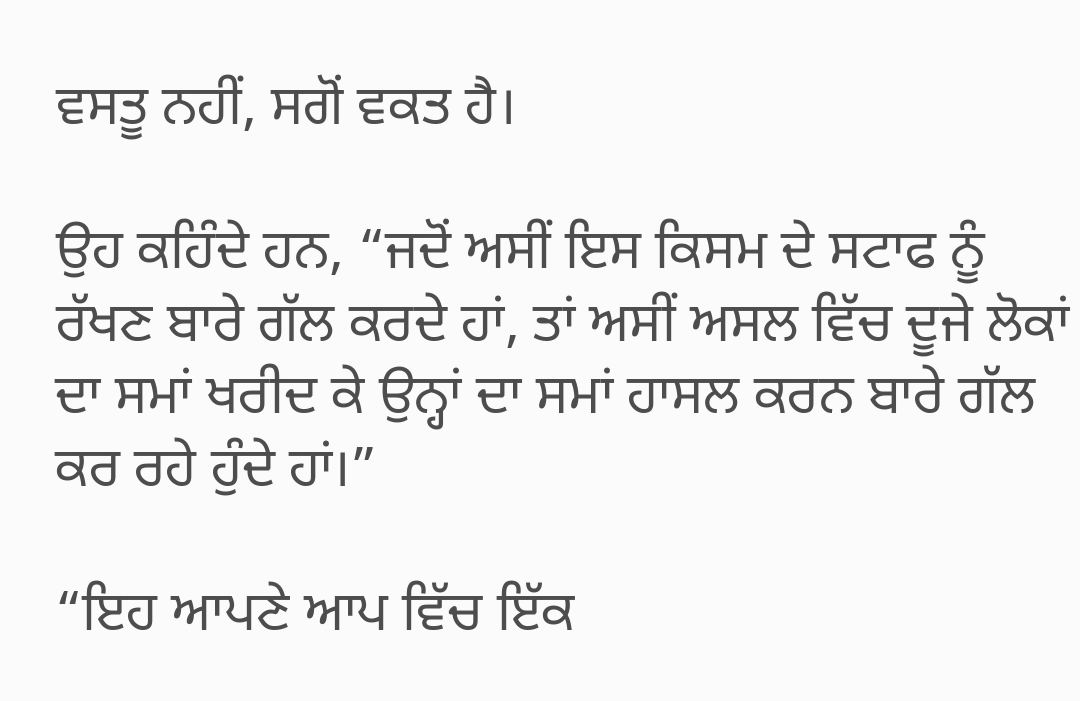ਵਸਤੂ ਨਹੀਂ, ਸਗੋਂ ਵਕਤ ਹੈ।

ਉਹ ਕਹਿੰਦੇ ਹਨ, “ਜਦੋਂ ਅਸੀਂ ਇਸ ਕਿਸਮ ਦੇ ਸਟਾਫ ਨੂੰ ਰੱਖਣ ਬਾਰੇ ਗੱਲ ਕਰਦੇ ਹਾਂ, ਤਾਂ ਅਸੀਂ ਅਸਲ ਵਿੱਚ ਦੂਜੇ ਲੋਕਾਂ ਦਾ ਸਮਾਂ ਖਰੀਦ ਕੇ ਉਨ੍ਹਾਂ ਦਾ ਸਮਾਂ ਹਾਸਲ ਕਰਨ ਬਾਰੇ ਗੱਲ ਕਰ ਰਹੇ ਹੁੰਦੇ ਹਾਂ।”

“ਇਹ ਆਪਣੇ ਆਪ ਵਿੱਚ ਇੱਕ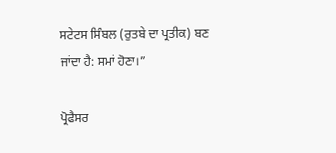ਸਟੇਟਸ ਸਿੰਬਲ (ਰੁਤਬੇ ਦਾ ਪ੍ਰਤੀਕ) ਬਣ ਜਾਂਦਾ ਹੈ: ਸਮਾਂ ਹੋਣਾ।”

ਪ੍ਰੋਫੈਸਰ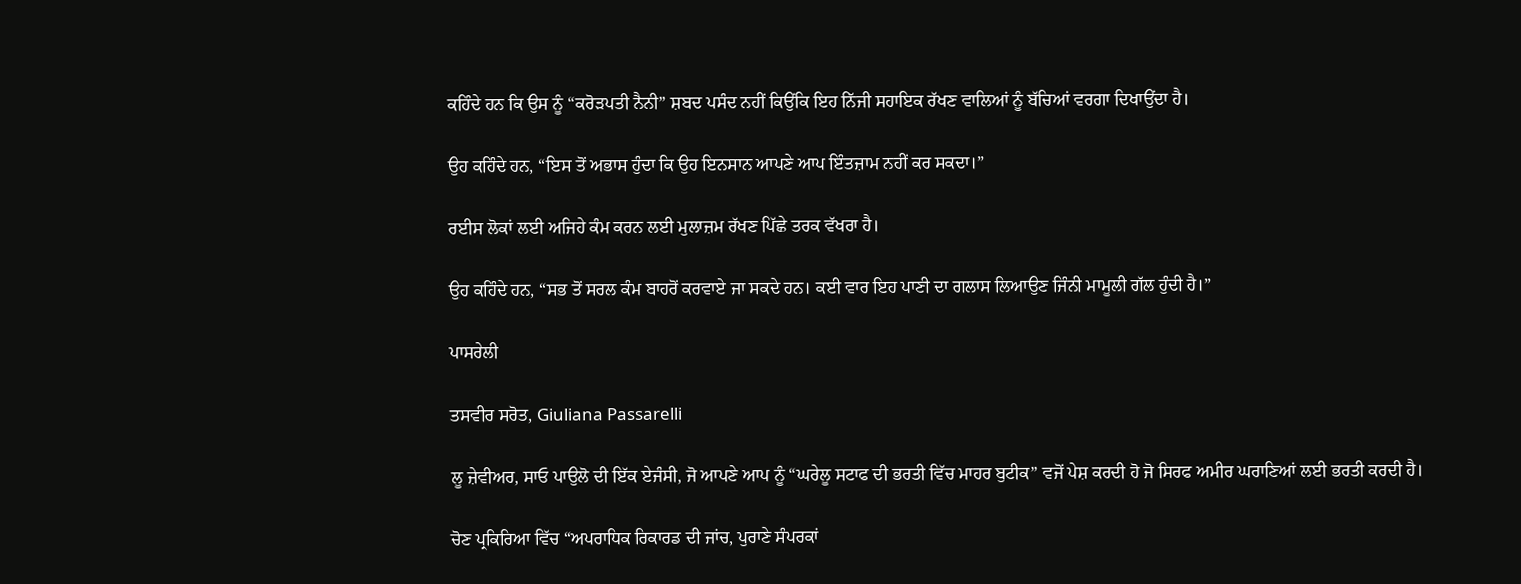ਕਹਿੰਦੇ ਹਨ ਕਿ ਉਸ ਨੂੰ “ਕਰੋੜਪਤੀ ਨੈਨੀ” ਸ਼ਬਦ ਪਸੰਦ ਨਹੀਂ ਕਿਉਂਕਿ ਇਹ ਨਿੱਜੀ ਸਹਾਇਕ ਰੱਖਣ ਵਾਲਿਆਂ ਨੂੰ ਬੱਚਿਆਂ ਵਰਗਾ ਦਿਖਾਉਂਦਾ ਹੈ।

ਉਹ ਕਹਿੰਦੇ ਹਨ, “ਇਸ ਤੋਂ ਅਭਾਸ ਹੁੰਦਾ ਕਿ ਉਹ ਇਨਸਾਨ ਆਪਣੇ ਆਪ ਇੰਤਜ਼ਾਮ ਨਹੀਂ ਕਰ ਸਕਦਾ।”

ਰਈਸ ਲੋਕਾਂ ਲਈ ਅਜਿਹੇ ਕੰਮ ਕਰਨ ਲਈ ਮੁਲਾਜ਼ਮ ਰੱਖਣ ਪਿੱਛੇ ਤਰਕ ਵੱਖਰਾ ਹੈ।

ਉਹ ਕਹਿੰਦੇ ਹਨ, “ਸਭ ਤੋਂ ਸਰਲ ਕੰਮ ਬਾਹਰੋਂ ਕਰਵਾਏ ਜਾ ਸਕਦੇ ਹਨ। ਕਈ ਵਾਰ ਇਹ ਪਾਣੀ ਦਾ ਗਲਾਸ ਲਿਆਉਣ ਜਿੰਨੀ ਮਾਮੂਲੀ ਗੱਲ ਹੁੰਦੀ ਹੈ।”

ਪਾਸਰੇਲੀ

ਤਸਵੀਰ ਸਰੋਤ, Giuliana Passarelli

ਲੂ ਜ਼ੇਵੀਅਰ, ਸਾਓ ਪਾਉਲੋ ਦੀ ਇੱਕ ਏਜੰਸੀ, ਜੋ ਆਪਣੇ ਆਪ ਨੂੰ “ਘਰੇਲੂ ਸਟਾਫ ਦੀ ਭਰਤੀ ਵਿੱਚ ਮਾਹਰ ਬੁਟੀਕ” ਵਜੋਂ ਪੇਸ਼ ਕਰਦੀ ਹੋ ਜੋ ਸਿਰਫ ਅਮੀਰ ਘਰਾਣਿਆਂ ਲਈ ਭਰਤੀ ਕਰਦੀ ਹੈ।

ਚੋਣ ਪ੍ਰਕਿਰਿਆ ਵਿੱਚ “ਅਪਰਾਧਿਕ ਰਿਕਾਰਡ ਦੀ ਜਾਂਚ, ਪੁਰਾਣੇ ਸੰਪਰਕਾਂ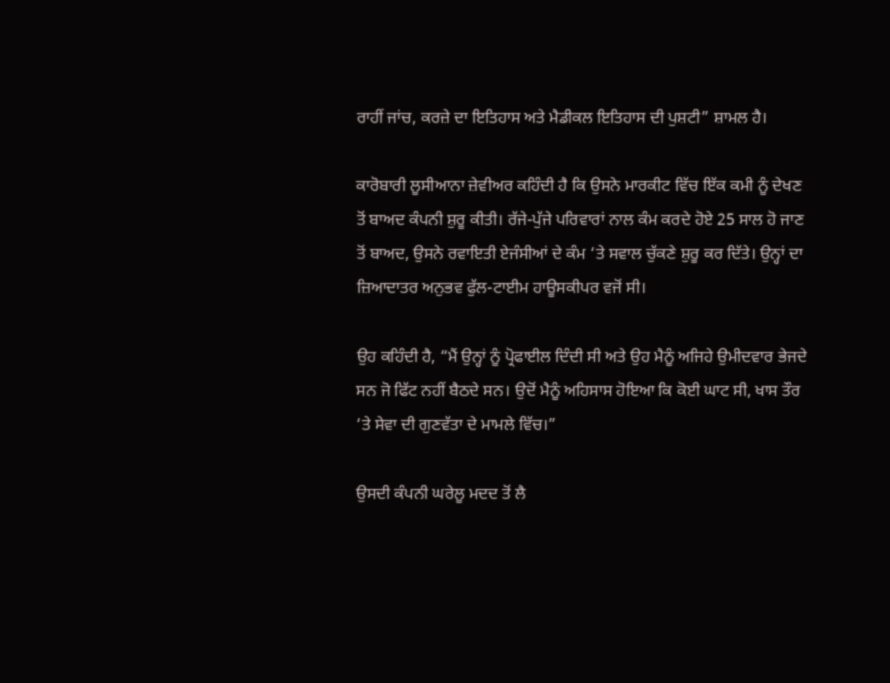ਰਾਹੀਂ ਜਾਂਚ, ਕਰਜ਼ੇ ਦਾ ਇਤਿਹਾਸ ਅਤੇ ਮੈਡੀਕਲ ਇਤਿਹਾਸ ਦੀ ਪੁਸ਼ਟੀ” ਸ਼ਾਮਲ ਹੈ।

ਕਾਰੋਬਾਰੀ ਲੂਸੀਆਨਾ ਜ਼ੇਵੀਅਰ ਕਹਿੰਦੀ ਹੈ ਕਿ ਉਸਨੇ ਮਾਰਕੀਟ ਵਿੱਚ ਇੱਕ ਕਮੀ ਨੂੰ ਦੇਖਣ ਤੋਂ ਬਾਅਦ ਕੰਪਨੀ ਸ਼ੁਰੂ ਕੀਤੀ। ਰੱਜੇ-ਪੁੱਜੇ ਪਰਿਵਾਰਾਂ ਨਾਲ ਕੰਮ ਕਰਦੇ ਹੋਏ 25 ਸਾਲ ਹੋ ਜਾਣ ਤੋਂ ਬਾਅਦ, ਉਸਨੇ ਰਵਾਇਤੀ ਏਜੰਸੀਆਂ ਦੇ ਕੰਮ ‘ਤੇ ਸਵਾਲ ਚੁੱਕਣੇ ਸ਼ੁਰੂ ਕਰ ਦਿੱਤੇ। ਉਨ੍ਹਾਂ ਦਾ ਜ਼ਿਆਦਾਤਰ ਅਨੁਭਵ ਫੁੱਲ-ਟਾਈਮ ਹਾਊਸਕੀਪਰ ਵਜੋਂ ਸੀ।

ਉਹ ਕਹਿੰਦੀ ਹੈ, “ਮੈਂ ਉਨ੍ਹਾਂ ਨੂੰ ਪ੍ਰੋਫਾਈਲ ਦਿੰਦੀ ਸੀ ਅਤੇ ਉਹ ਮੈਨੂੰ ਅਜਿਹੇ ਉਮੀਦਵਾਰ ਭੇਜਦੇ ਸਨ ਜੋ ਫਿੱਟ ਨਹੀਂ ਬੈਠਦੇ ਸਨ। ਉਦੋਂ ਮੈਨੂੰ ਅਹਿਸਾਸ ਹੋਇਆ ਕਿ ਕੋਈ ਘਾਟ ਸੀ, ਖਾਸ ਤੌਰ ‘ਤੇ ਸੇਵਾ ਦੀ ਗੁਣਵੱਤਾ ਦੇ ਮਾਮਲੇ ਵਿੱਚ।”

ਉਸਦੀ ਕੰਪਨੀ ਘਰੇਲੂ ਮਦਦ ਤੋਂ ਲੈ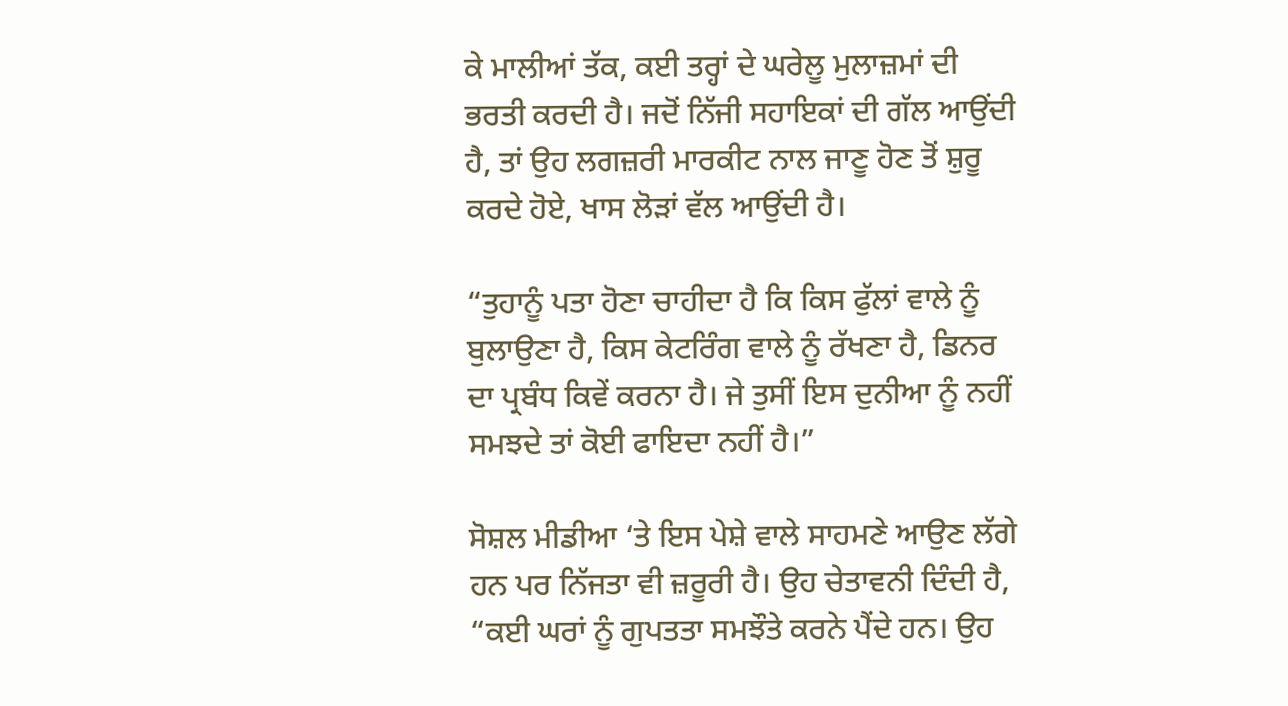ਕੇ ਮਾਲੀਆਂ ਤੱਕ, ਕਈ ਤਰ੍ਹਾਂ ਦੇ ਘਰੇਲੂ ਮੁਲਾਜ਼ਮਾਂ ਦੀ ਭਰਤੀ ਕਰਦੀ ਹੈ। ਜਦੋਂ ਨਿੱਜੀ ਸਹਾਇਕਾਂ ਦੀ ਗੱਲ ਆਉਂਦੀ ਹੈ, ਤਾਂ ਉਹ ਲਗਜ਼ਰੀ ਮਾਰਕੀਟ ਨਾਲ ਜਾਣੂ ਹੋਣ ਤੋਂ ਸ਼ੁਰੂ ਕਰਦੇ ਹੋਏ, ਖਾਸ ਲੋੜਾਂ ਵੱਲ ਆਉਂਦੀ ਹੈ।

“ਤੁਹਾਨੂੰ ਪਤਾ ਹੋਣਾ ਚਾਹੀਦਾ ਹੈ ਕਿ ਕਿਸ ਫੁੱਲਾਂ ਵਾਲੇ ਨੂੰ ਬੁਲਾਉਣਾ ਹੈ, ਕਿਸ ਕੇਟਰਿੰਗ ਵਾਲੇ ਨੂੰ ਰੱਖਣਾ ਹੈ, ਡਿਨਰ ਦਾ ਪ੍ਰਬੰਧ ਕਿਵੇਂ ਕਰਨਾ ਹੈ। ਜੇ ਤੁਸੀਂ ਇਸ ਦੁਨੀਆ ਨੂੰ ਨਹੀਂ ਸਮਝਦੇ ਤਾਂ ਕੋਈ ਫਾਇਦਾ ਨਹੀਂ ਹੈ।”

ਸੋਸ਼ਲ ਮੀਡੀਆ ‘ਤੇ ਇਸ ਪੇਸ਼ੇ ਵਾਲੇ ਸਾਹਮਣੇ ਆਉਣ ਲੱਗੇ ਹਨ ਪਰ ਨਿੱਜਤਾ ਵੀ ਜ਼ਰੂਰੀ ਹੈ। ਉਹ ਚੇਤਾਵਨੀ ਦਿੰਦੀ ਹੈ, “ਕਈ ਘਰਾਂ ਨੂੰ ਗੁਪਤਤਾ ਸਮਝੌਤੇ ਕਰਨੇ ਪੈਂਦੇ ਹਨ। ਉਹ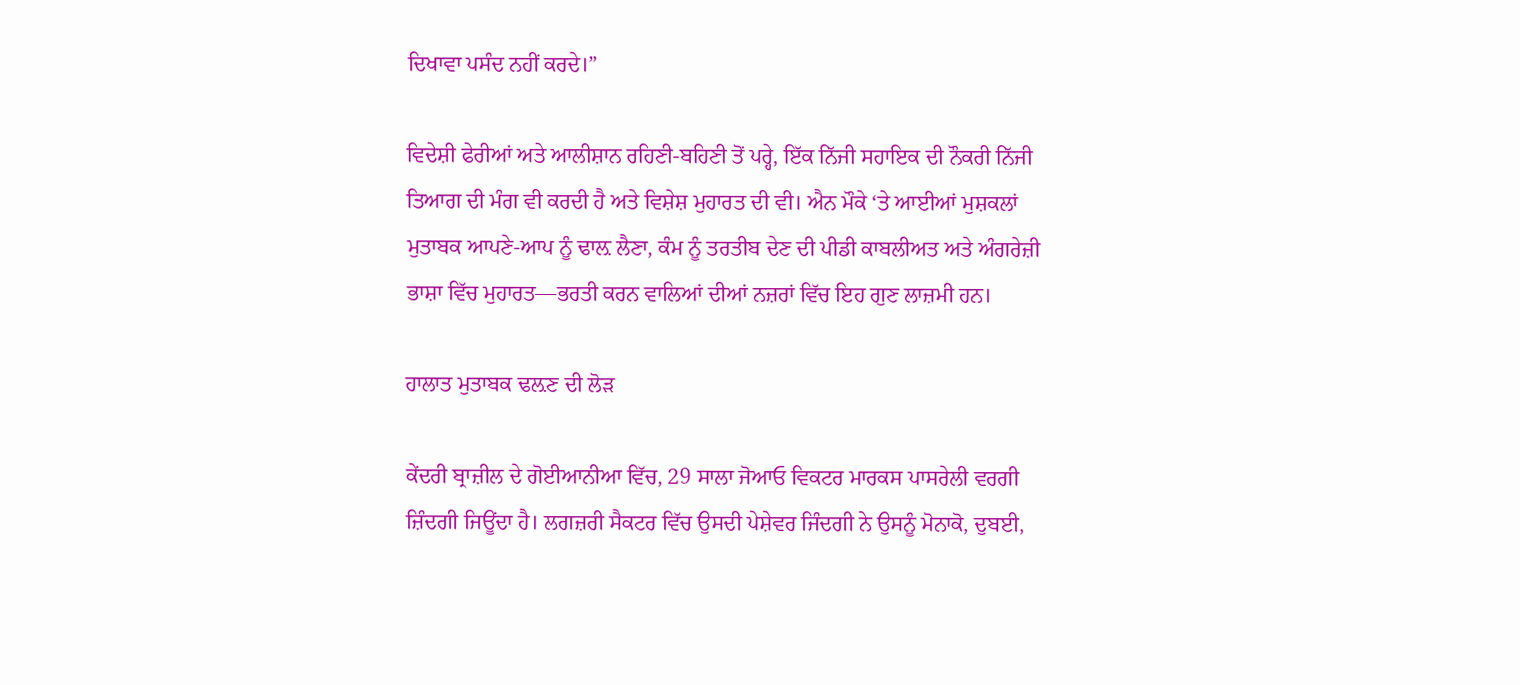ਦਿਖਾਵਾ ਪਸੰਦ ਨਹੀਂ ਕਰਦੇ।”

ਵਿਦੇਸ਼ੀ ਫੇਰੀਆਂ ਅਤੇ ਆਲੀਸ਼ਾਨ ਰਹਿਣੀ-ਬਹਿਣੀ ਤੋਂ ਪਰ੍ਹੇ, ਇੱਕ ਨਿੱਜੀ ਸਹਾਇਕ ਦੀ ਨੌਕਰੀ ਨਿੱਜੀ ਤਿਆਗ ਦੀ ਮੰਗ ਵੀ ਕਰਦੀ ਹੈ ਅਤੇ ਵਿਸ਼ੇਸ਼ ਮੁਹਾਰਤ ਦੀ ਵੀ। ਐਨ ਮੌਕੇ ‘ਤੇ ਆਈਆਂ ਮੁਸ਼ਕਲਾਂ ਮੁਤਾਬਕ ਆਪਣੇ-ਆਪ ਨੂੰ ਢਾਲ਼ ਲੈਣਾ, ਕੰਮ ਨੂੰ ਤਰਤੀਬ ਦੇਣ ਦੀ ਪੀਡੀ ਕਾਬਲੀਅਤ ਅਤੇ ਅੰਗਰੇਜ਼ੀ ਭਾਸ਼ਾ ਵਿੱਚ ਮੁਹਾਰਤ—ਭਰਤੀ ਕਰਨ ਵਾਲਿਆਂ ਦੀਆਂ ਨਜ਼ਰਾਂ ਵਿੱਚ ਇਹ ਗੁਣ ਲਾਜ਼ਮੀ ਹਨ।

ਹਾਲਾਤ ਮੁਤਾਬਕ ਢਲ਼ਣ ਦੀ ਲੋੜ

ਕੇਂਦਰੀ ਬ੍ਰਾਜ਼ੀਲ ਦੇ ਗੋਈਆਨੀਆ ਵਿੱਚ, 29 ਸਾਲਾ ਜੋਆਓ ਵਿਕਟਰ ਮਾਰਕਸ ਪਾਸਰੇਲੀ ਵਰਗੀ ਜ਼ਿੰਦਗੀ ਜਿਊਂਦਾ ਹੈ। ਲਗਜ਼ਰੀ ਸੈਕਟਰ ਵਿੱਚ ਉਸਦੀ ਪੇਸ਼ੇਵਰ ਜਿੰਦਗੀ ਨੇ ਉਸਨੂੰ ਮੋਨਾਕੋ, ਦੁਬਈ,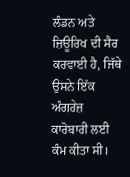ਲੰਡਨ ਅਤੇ ਜ਼ਿਊਰਿਖ ਦੀ ਸੈਰ ਕਰਵਾਈ ਹੈ, ਜਿੱਥੇ ਉਸਨੇ ਇੱਕ ਅੰਗਰੇਜ਼ ਕਾਰੋਬਾਰੀ ਲਈ ਕੰਮ ਕੀਤਾ ਸੀ।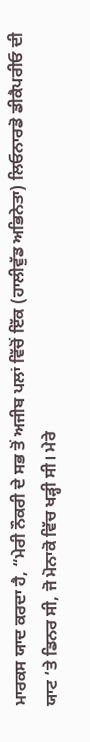ਮਾਰਕਸ ਯਾਦ ਕਰਦਾ ਹੈ, “ਮੇਰੀ ਨੌਕਰੀ ਦੇ ਸਭ ਤੋਂ ਅਜੀਬ ਪਲਾਂ ਵਿੱਚੋਂ ਇੱਕ (ਹਾਲੀਵੁੱਡ ਅਭਿਨੇਤਾ) ਲਿਓਨਾਰਡੋ ਡੀਕੈਪਰੀਓ ਦੀ ਯਾਟ ‘ਤੇ ਡਿਨਰ ਸੀ, ਜੋ ਮੋਨਾਕੋ ਵਿੱਚ ਖੜ੍ਹੀ ਸੀ। ਮੇਰੇ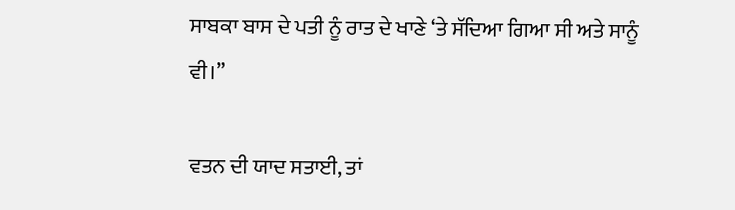ਸਾਬਕਾ ਬਾਸ ਦੇ ਪਤੀ ਨੂੰ ਰਾਤ ਦੇ ਖਾਣੇ ‘ਤੇ ਸੱਦਿਆ ਗਿਆ ਸੀ ਅਤੇ ਸਾਨੂੰ ਵੀ।”

ਵਤਨ ਦੀ ਯਾਦ ਸਤਾਈ, ਤਾਂ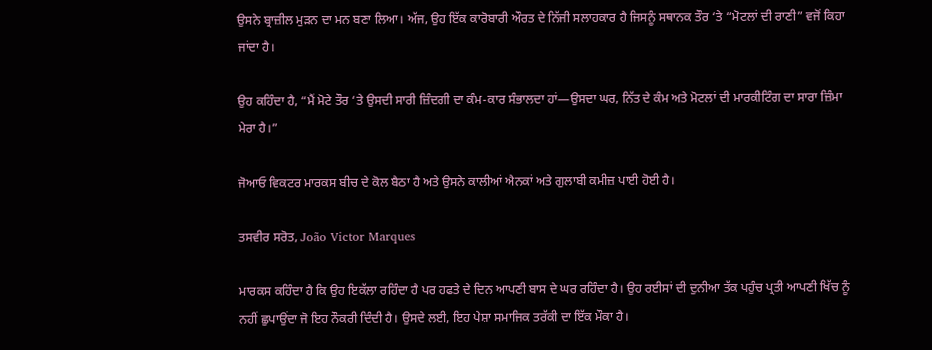ਉਸਨੇ ਬ੍ਰਾਜ਼ੀਲ ਮੁੜਨ ਦਾ ਮਨ ਬਣਾ ਲਿਆ। ਅੱਜ, ਉਹ ਇੱਕ ਕਾਰੋਬਾਰੀ ਔਰਤ ਦੇ ਨਿੱਜੀ ਸਲਾਹਕਾਰ ਹੈ ਜਿਸਨੂੰ ਸਥਾਨਕ ਤੌਰ ‘ਤੇ “ਮੋਟਲਾਂ ਦੀ ਰਾਣੀ” ਵਜੋਂ ਕਿਹਾ ਜਾਂਦਾ ਹੈ।

ਉਹ ਕਹਿੰਦਾ ਹੈ, “ਮੈਂ ਮੋਟੇ ਤੌਰ ‘ਤੇ ਉਸਦੀ ਸਾਰੀ ਜ਼ਿੰਦਗੀ ਦਾ ਕੰਮ-ਕਾਰ ਸੰਭਾਲਦਾ ਹਾਂ—ਉਸਦਾ ਘਰ, ਨਿੱਤ ਦੇ ਕੰਮ ਅਤੇ ਮੋਟਲਾਂ ਦੀ ਮਾਰਕੀਟਿੰਗ ਦਾ ਸਾਰਾ ਜ਼ਿੰਮਾ ਮੇਰਾ ਹੈ।”

ਜੋਆਓ ਵਿਕਟਰ ਮਾਰਕਸ ਬੀਚ ਦੇ ਕੋਲ ਬੈਠਾ ਹੈ ਅਤੇ ਉਸਨੇ ਕਾਲੀਆਂ ਐਨਕਾਂ ਅਤੇ ਗੁਲਾਬੀ ਕਮੀਜ਼ ਪਾਈ ਹੋਈ ਹੈ।

ਤਸਵੀਰ ਸਰੋਤ, João Victor Marques

ਮਾਰਕਸ ਕਹਿੰਦਾ ਹੈ ਕਿ ਉਹ ਇਕੱਲਾ ਰਹਿੰਦਾ ਹੈ ਪਰ ਹਫਤੇ ਦੇ ਦਿਨ ਆਪਣੀ ਬਾਸ ਦੇ ਘਰ ਰਹਿੰਦਾ ਹੈ। ਉਹ ਰਈਸਾਂ ਦੀ ਦੁਨੀਆ ਤੱਕ ਪਹੁੰਚ ਪ੍ਰਤੀ ਆਪਣੀ ਖਿੱਚ ਨੂੰ ਨਹੀਂ ਛੁਪਾਉਂਦਾ ਜੋ ਇਹ ਨੌਕਰੀ ਦਿੰਦੀ ਹੈ। ਉਸਦੇ ਲਈ, ਇਹ ਪੇਸ਼ਾ ਸਮਾਜਿਕ ਤਰੱਕੀ ਦਾ ਇੱਕ ਮੌਕਾ ਹੈ।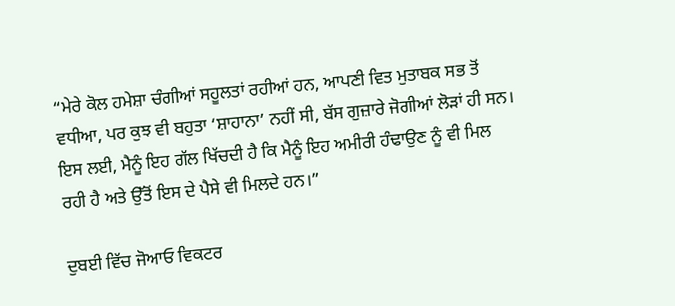“ਮੇਰੇ ਕੋਲ ਹਮੇਸ਼ਾ ਚੰਗੀਆਂ ਸਹੂਲਤਾਂ ਰਹੀਆਂ ਹਨ, ਆਪਣੀ ਵਿਤ ਮੁਤਾਬਕ ਸਭ ਤੋਂ ਵਧੀਆ, ਪਰ ਕੁਝ ਵੀ ਬਹੁਤਾ ‘ਸ਼ਾਹਾਨਾ’ ਨਹੀਂ ਸੀ, ਬੱਸ ਗੁਜ਼ਾਰੇ ਜੋਗੀਆਂ ਲੋੜਾਂ ਹੀ ਸਨ। ਇਸ ਲਈ, ਮੈਨੂੰ ਇਹ ਗੱਲ ਖਿੱਚਦੀ ਹੈ ਕਿ ਮੈਨੂੰ ਇਹ ਅਮੀਰੀ ਹੰਢਾਉਣ ਨੂੰ ਵੀ ਮਿਲ ਰਹੀ ਹੈ ਅਤੇ ਉੱਤੋਂ ਇਸ ਦੇ ਪੈਸੇ ਵੀ ਮਿਲਦੇ ਹਨ।”

ਦੁਬਈ ਵਿੱਚ ਜੋਆਓ ਵਿਕਟਰ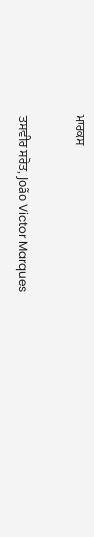ਮਾਰਕਸ

ਤਸਵੀਰ ਸਰੋਤ, João Victor Marques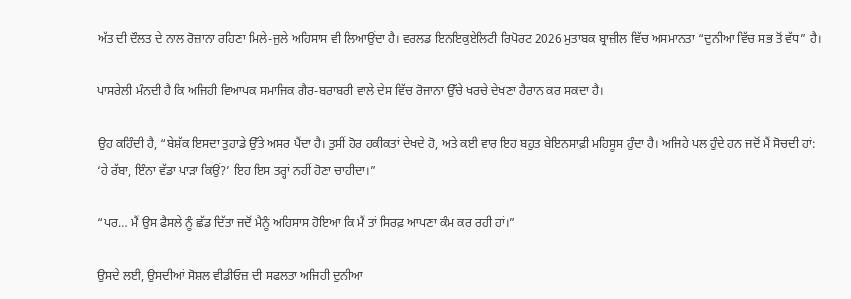ਅੱਤ ਦੀ ਦੌਲਤ ਦੇ ਨਾਲ ਰੋਜ਼ਾਨਾ ਰਹਿਣਾ ਮਿਲੇ-ਜੁਲੇ ਅਹਿਸਾਸ ਵੀ ਲਿਆਉਂਦਾ ਹੈ। ਵਰਲਡ ਇਨਇਕੁਏਲਿਟੀ ਰਿਪੋਰਟ 2026 ਮੁਤਾਬਕ ਬ੍ਰਾਜ਼ੀਲ ਵਿੱਚ ਅਸਮਾਨਤਾ “ਦੁਨੀਆ ਵਿੱਚ ਸਭ ਤੋਂ ਵੱਧ” ਹੈ।

ਪਾਸਰੇਲੀ ਮੰਨਦੀ ਹੈ ਕਿ ਅਜਿਹੀ ਵਿਆਪਕ ਸਮਾਜਿਕ ਗੈਰ-ਬਰਾਬਰੀ ਵਾਲੇ ਦੇਸ ਵਿੱਚ ਰੋਜਾਨਾ ਉੱਚੇ ਖਰਚੇ ਦੇਖਣਾ ਹੈਰਾਨ ਕਰ ਸਕਦਾ ਹੈ।

ਉਹ ਕਹਿੰਦੀ ਹੈ, “ਬੇਸ਼ੱਕ ਇਸਦਾ ਤੁਹਾਡੇ ਉੱਤੇ ਅਸਰ ਪੈਂਦਾ ਹੈ। ਤੁਸੀਂ ਹੋਰ ਹਕੀਕਤਾਂ ਦੇਖਦੇ ਹੋ, ਅਤੇ ਕਈ ਵਾਰ ਇਹ ਬਹੁਤ ਬੇਇਨਸਾਫ਼ੀ ਮਹਿਸੂਸ ਹੁੰਦਾ ਹੈ। ਅਜਿਹੇ ਪਲ ਹੁੰਦੇ ਹਨ ਜਦੋਂ ਮੈਂ ਸੋਚਦੀ ਹਾਂ: ‘ਹੇ ਰੱਬਾ, ਇੰਨਾ ਵੱਡਾ ਪਾੜਾ ਕਿਉਂ?’ ਇਹ ਇਸ ਤਰ੍ਹਾਂ ਨਹੀਂ ਹੋਣਾ ਚਾਹੀਦਾ।”

“ਪਰ… ਮੈਂ ਉਸ ਫੈਸਲੇ ਨੂੰ ਛੱਡ ਦਿੱਤਾ ਜਦੋਂ ਮੈਨੂੰ ਅਹਿਸਾਸ ਹੋਇਆ ਕਿ ਮੈਂ ਤਾਂ ਸਿਰਫ਼ ਆਪਣਾ ਕੰਮ ਕਰ ਰਹੀ ਹਾਂ।”

ਉਸਦੇ ਲਈ, ਉਸਦੀਆਂ ਸੋਸ਼ਲ ਵੀਡੀਓਜ਼ ਦੀ ਸਫਲਤਾ ਅਜਿਹੀ ਦੁਨੀਆ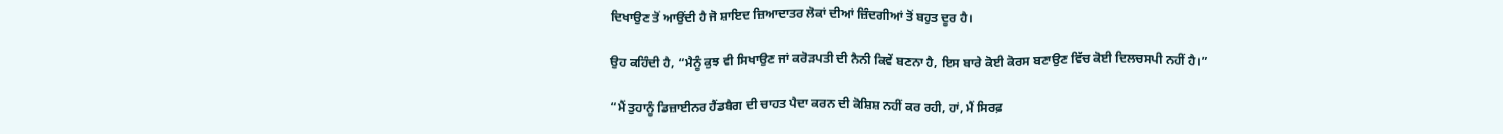ਦਿਖਾਉਣ ਤੋਂ ਆਉਂਦੀ ਹੈ ਜੋ ਸ਼ਾਇਦ ਜ਼ਿਆਦਾਤਰ ਲੋਕਾਂ ਦੀਆਂ ਜ਼ਿੰਦਗੀਆਂ ਤੋਂ ਬਹੁਤ ਦੂਰ ਹੈ।

ਉਹ ਕਹਿੰਦੀ ਹੈ, “ਮੈਨੂੰ ਕੁਝ ਵੀ ਸਿਖਾਉਣ ਜਾਂ ਕਰੋੜਪਤੀ ਦੀ ਨੈਨੀ ਕਿਵੇਂ ਬਣਨਾ ਹੈ, ਇਸ ਬਾਰੇ ਕੋਈ ਕੋਰਸ ਬਣਾਉਣ ਵਿੱਚ ਕੋਈ ਦਿਲਚਸਪੀ ਨਹੀਂ ਹੈ।”

“ਮੈਂ ਤੁਹਾਨੂੰ ਡਿਜ਼ਾਈਨਰ ਹੈਂਡਬੈਗ ਦੀ ਚਾਹਤ ਪੈਦਾ ਕਰਨ ਦੀ ਕੋਸ਼ਿਸ਼ ਨਹੀਂ ਕਰ ਰਹੀ, ਹਾਂ, ਮੈਂ ਸਿਰਫ਼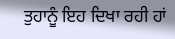ਤੁਹਾਨੂੰ ਇਹ ਦਿਖਾ ਰਹੀ ਹਾਂ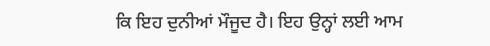ਕਿ ਇਹ ਦੁਨੀਆਂ ਮੌਜੂਦ ਹੈ। ਇਹ ਉਨ੍ਹਾਂ ਲਈ ਆਮ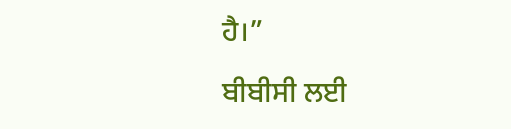ਹੈ।”

ਬੀਬੀਸੀ ਲਈ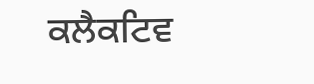ਕਲੈਕਟਿਵ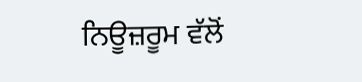ਨਿਊਜ਼ਰੂਮ ਵੱਲੋਂ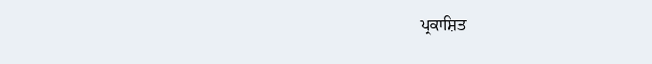ਪ੍ਰਕਾਸ਼ਿਤ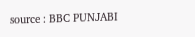source : BBC PUNJABI